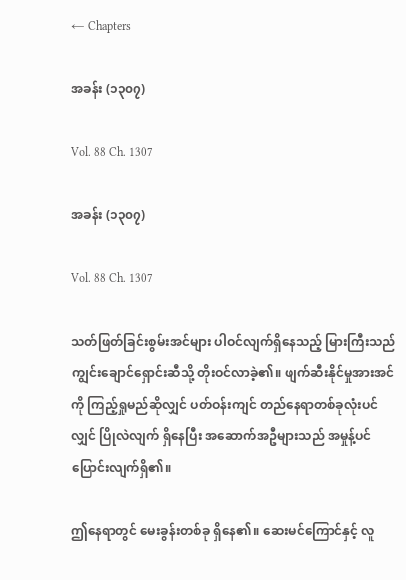← Chapters

အခန်း (၁၃၀၇)

Vol. 88 Ch. 1307

အခန်း (၁၃၀၇)

Vol. 88 Ch. 1307

သတ်ဖြတ်ခြင်းစွမ်းအင်များ ပါဝင်လျက်ရှိနေသည့် မြားကြီးသည် ကျွင်းချောင်ရှောင်းဆီသို့ တိုးဝင်လာခဲ့၏။ ဖျက်ဆီးနိုင်မှုအားအင်ကို ကြည့်ရှုမည်ဆိုလျှင် ပတ်ဝန်းကျင် တည်နေရာတစ်ခုလုံးပင်လျှင် ပြိုလဲလျက် ရှိနေပြီး အဆောက်အဦများသည် အမှုန့်ပင် ပြောင်းလျက်ရှိ၏။

ဤနေရာတွင် မေးခွန်းတစ်ခု ရှိနေ၏။ ဆေးမင်ကြောင်နှင့် လူ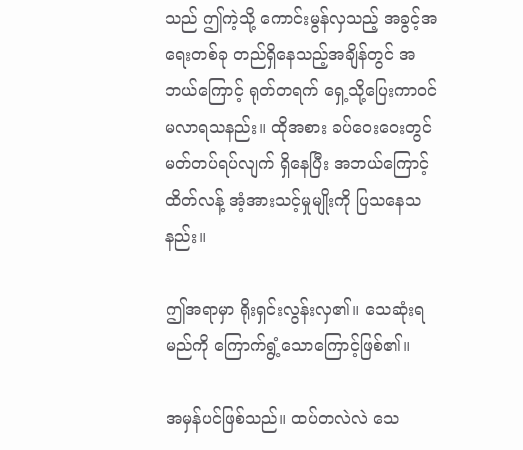သည် ဤကဲ့သို့ ကောင်းမွန်လှသည့် အခွင့်အရေးတစ်ခု တည်ရှိနေသည့်အချိန်တွင် အဘယ်ကြောင့် ရုတ်တရက် ရှေ့သို့ပြေးကာဝင်မလာရသနည်း။ ထိုအစား ခပ်ဝေးဝေးတွင် မတ်တပ်ရပ်လျက် ရှိနေပြီး အဘယ်ကြောင့် ထိတ်လန့် အံ့အားသင့်မှုမျိုးကို ပြသနေသနည်း။

ဤအရာမှာ ရိုးရှင်းလွန်းလှ၏။ သေဆုံးရမည်ကို ကြောက်ရွံ့သောကြောင့်ဖြစ်၏။

အမှန်ပင်ဖြစ်သည်။ ထပ်တလဲလဲ သေ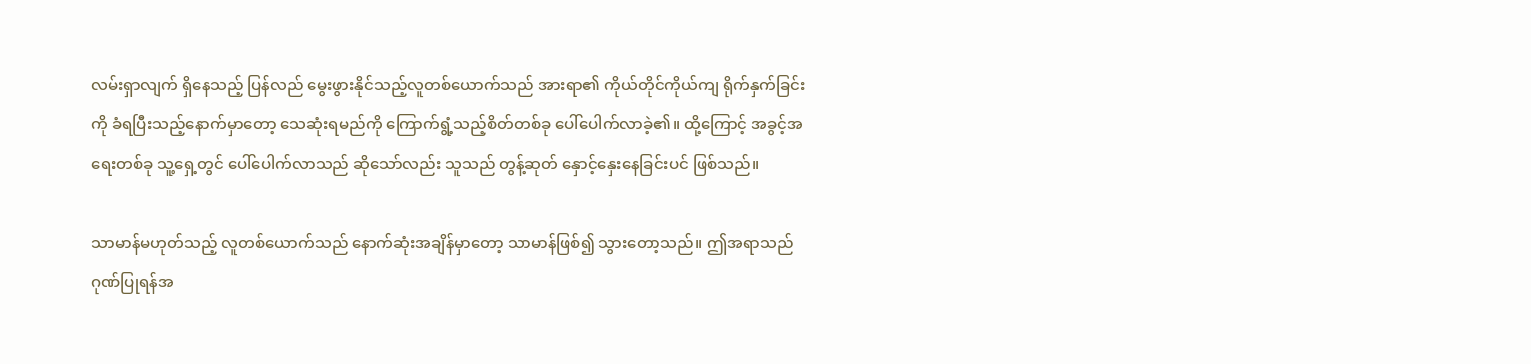လမ်းရှာလျက် ရှိနေသည့် ပြန်လည် မွေးဖွားနိုင်သည့်လူတစ်ယောက်သည် အားရာ၏ ကိုယ်တိုင်ကိုယ်ကျ ရိုက်နှက်ခြင်းကို ခံရပြီးသည့်နောက်မှာတော့ သေဆုံးရမည်ကို ကြောက်ရွံ့သည့်စိတ်တစ်ခု ပေါ်ပေါက်လာခဲ့၏။ ထို့ကြောင့် အခွင့်အရေးတစ်ခု သူ့ရှေ့တွင် ပေါ်ပေါက်လာသည် ဆိုသော်လည်း သူသည် တွန့်ဆုတ် နှောင့်နှေးနေခြင်းပင် ဖြစ်သည်။

သာမာန်မဟုတ်သည့် လူတစ်ယောက်သည် နောက်ဆုံးအချိန်မှာတော့ သာမာန်ဖြစ်၍ သွားတော့သည်။ ဤအရာသည် ဂုဏ်ပြုရန်အ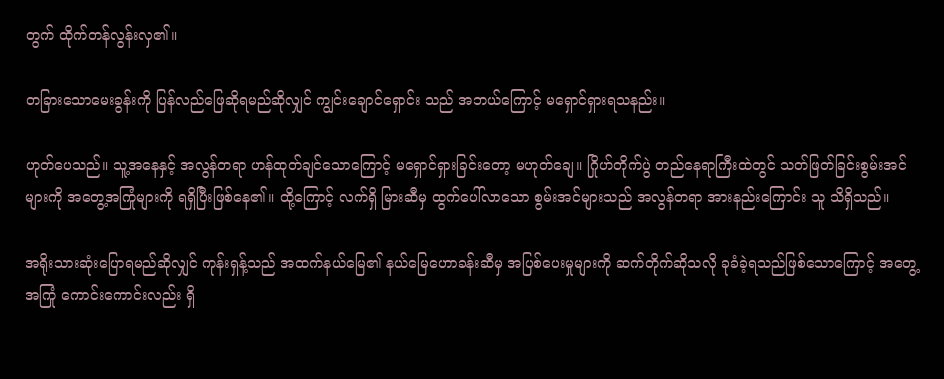တွက် ထိုက်တန်လွန်းလှ၏။

တခြားသောမေးခွန်းကို ပြန်လည်ဖြေဆိုရမည်ဆိုလျှင် ကျွင်းချောင်ရှောင်း သည် အဘယ်ကြောင့် မရှောင်ရှားရသနည်း။

ဟုတ်ပေသည်။ သူ့အနေနှင့် အလွန်တရာ ဟန်ထုတ်ချင်သောကြောင့် မရှောင်ရှားခြင်းတော့ မဟုတ်ချေ။ ဂြိုဟ်တိုက်ပွဲ တည်နေရာကြီးထဲတွင် သတ်ဖြတ်ခြင်းစွမ်းအင်များကို အတွေ့အကြုံများကို ရရှိပြီးဖြစ်နေ၏။ ထို့ကြောင့် လက်ရှိ မြားဆီမှ ထွက်ပေါ်လာသော စွမ်းအင်များသည် အလွန်တရာ အားနည်းကြောင်း သူ သိရှိသည်။

အရိုးသားဆုံးပြောရမည်ဆိုလျှင် ကုန်းရှန့်သည် အထက်နယ်မြေ၏ နယ်မြေဟောခန်းဆီမှ အပြစ်ပေးမှုများကို ဆက်တိုက်ဆိုသလို ခုခံခဲ့ရသည်ဖြစ်သောကြောင့် အတွေ့အကြုံ ကောင်းကောင်းလည်း ရှိ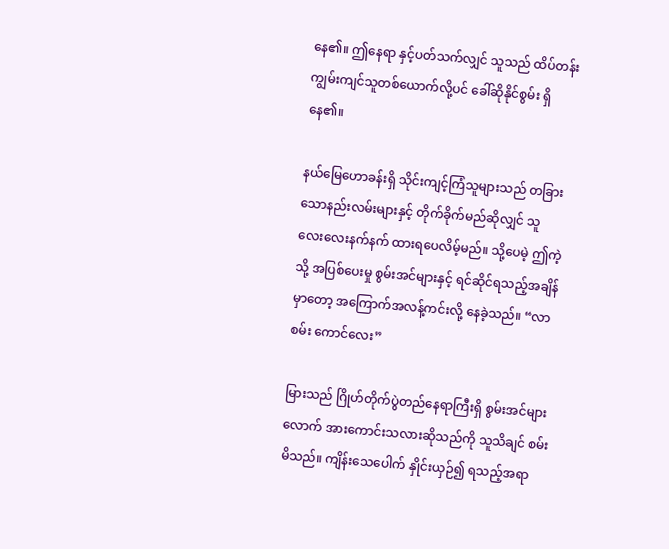နေ၏။ ဤနေရာ နှင့်ပတ်သက်လျှင် သူသည် ထိပ်တန်းကျွမ်းကျင်သူတစ်ယောက်လို့ပင် ခေါ်ဆိုနိုင်စွမ်း ရှိနေ၏။

နယ်မြေဟောခန်းရှိ သိုင်းကျင့်ကြံသူများသည် တခြားသောနည်းလမ်းများနှင့် တိုက်ခိုက်မည်ဆိုလျှင် သူ လေးလေးနက်နက် ထားရပေလိမ့်မည်။ သို့ပေမဲ့ ဤကဲ့သို့ အပြစ်ပေးမှု စွမ်းအင်များနှင့် ရင်ဆိုင်ရသည့်အချိန်မှာတော့ အကြောက်အလန့်ကင်းလို့ နေခဲ့သည်။ “လာစမ်း ကောင်လေး”

မြားသည် ဂြိုဟ်တိုက်ပွဲတည်နေရာကြီးရှိ စွမ်းအင်များလောက် အားကောင်းသလားဆိုသည်ကို သူသိချင် စမ်းမိသည်။ ကျိန်းသေပေါက် နှိုင်းယှဉ်၍ ရသည့်အရာ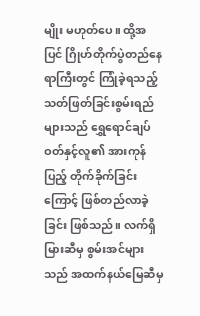မျိုး မဟုတ်ပေ။ ထို့အပြင် ဂြိုဟ်တိုက်ပွဲတည်နေရာကြီးတွင် ကြုံခဲ့ရသည့် သတ်ဖြတ်ခြင်းစွမ်းရည်များသည် ရွှေရောင်ချပ်ဝတ်နှင့်လူ၏ အားကုန်ပြည့် တိုက်ခိုက်ခြင်းကြောင့် ဖြစ်တည်လာခဲ့ခြင်း ဖြစ်သည်။ လက်ရှိ မြားဆီမှ စွမ်းအင်များသည် အထက်နယ်မြေဆီမှ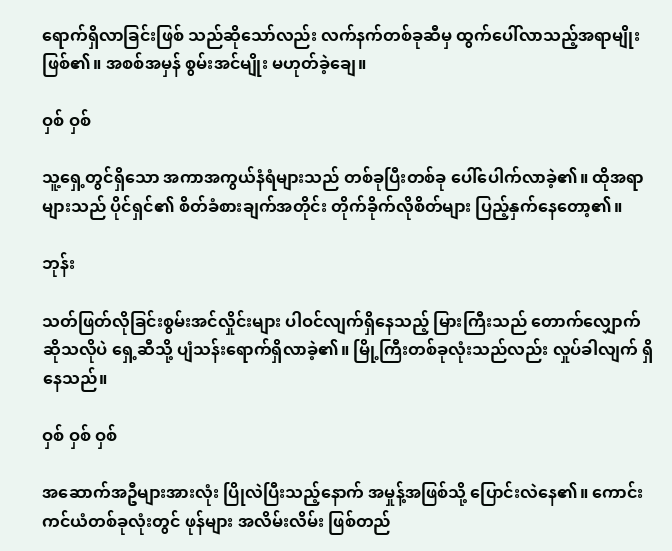ရောက်ရှိလာခြင်းဖြစ် သည်ဆိုသော်လည်း လက်နက်တစ်ခုဆီမှ ထွက်ပေါ်လာသည့်အရာမျိုးဖြစ်၏။ အစစ်အမှန် စွမ်းအင်မျိုး မဟုတ်ခဲ့ချေ။

ဝှစ် ဝှစ်

သူ့ရှေ့တွင်ရှိသော အကာအကွယ်နံရံများသည် တစ်ခုပြီးတစ်ခု ပေါ်ပေါက်လာခဲ့၏။ ထိုအရာများသည် ပိုင်ရှင်၏ စိတ်ခံစားချက်အတိုင်း တိုက်ခိုက်လိုစိတ်များ ပြည့်နှက်နေတော့၏။

ဘုန်း

သတ်ဖြတ်လိုခြင်းစွမ်းအင်လှိုင်းများ ပါဝင်လျက်ရှိနေသည့် မြားကြီးသည် တောက်လျှောက်ဆိုသလိုပဲ ရှေ့ဆီသို့ ပျံသန်းရောက်ရှိလာခဲ့၏။ မြို့ကြီးတစ်ခုလုံးသည်လည်း လှုပ်ခါလျက် ရှိနေသည်။

ဝှစ် ဝှစ် ဝှစ်

အဆောက်အဦများအားလုံး ပြိုလဲပြီးသည့်နောက် အမှုန့်အဖြစ်သို့ ပြောင်းလဲနေ၏။ ကောင်းကင်ယံတစ်ခုလုံးတွင် ဖုန်များ အလိမ်းလိမ်း ဖြစ်တည်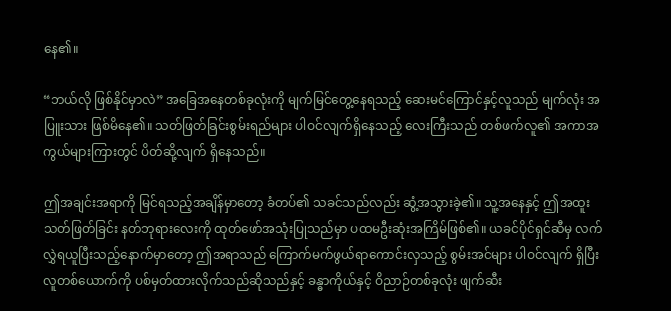နေ၏။

“ဘယ်လို ဖြစ်နိုင်မှာလဲ” အခြေအနေတစ်ခုလုံးကို မျက်မြင်တွေ့နေရသည့် ဆေးမင်ကြောင်နှင့်လူသည် မျက်လုံး အပြူးသား ဖြစ်မိနေ၏။ သတ်ဖြတ်ခြင်းစွမ်းရည်များ ပါဝင်လျက်ရှိနေသည့် လေးကြီးသည် တစ်ဖက်လူ၏ အကာအကွယ်များကြားတွင် ပိတ်ဆို့လျက် ရှိနေသည်။

ဤအချင်းအရာကို မြင်ရသည့်အချိန်မှာတော့ ခံတပ်၏ သခင်သည်လည်း ဆွံ့အသွားခဲ့၏။ သူ့အနေနှင့် ဤအထူး သတ်ဖြတ်ခြင်း နတ်ဘုရားလေးကို ထုတ်ဖော်အသုံးပြုသည်မှာ ပထမဦးဆုံးအကြိမ်ဖြစ်၏။ ယခင်ပိုင်ရှင်ဆီမှ လက်လွှဲရယူပြီးသည့်နောက်မှာတော့ ဤအရာသည် ကြောက်မက်ဖွယ်ရာကောင်းလှသည့် စွမ်းအင်များ ပါဝင်လျက် ရှိပြီး လူတစ်ယောက်ကို ပစ်မှတ်ထားလိုက်သည်ဆိုသည်နှင့် ခန္ဓာကိုယ်နှင့် ဝိညာဉ်တစ်ခုလုံး ဖျက်ဆီး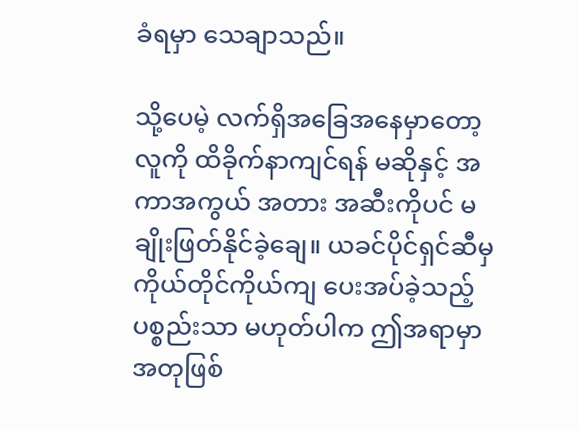ခံရမှာ သေချာသည်။

သို့ပေမဲ့ လက်ရှိအခြေအနေမှာတော့ လူကို ထိခိုက်နာကျင်ရန် မဆိုနှင့် အကာအကွယ် အတား အဆီးကိုပင် မချိုးဖြတ်နိုင်ခဲ့ချေ။ ယခင်ပိုင်ရှင်ဆီမှ ကိုယ်တိုင်ကိုယ်ကျ ပေးအပ်ခဲ့သည့်ပစ္စည်းသာ မဟုတ်ပါက ဤအရာမှာ အတုဖြစ်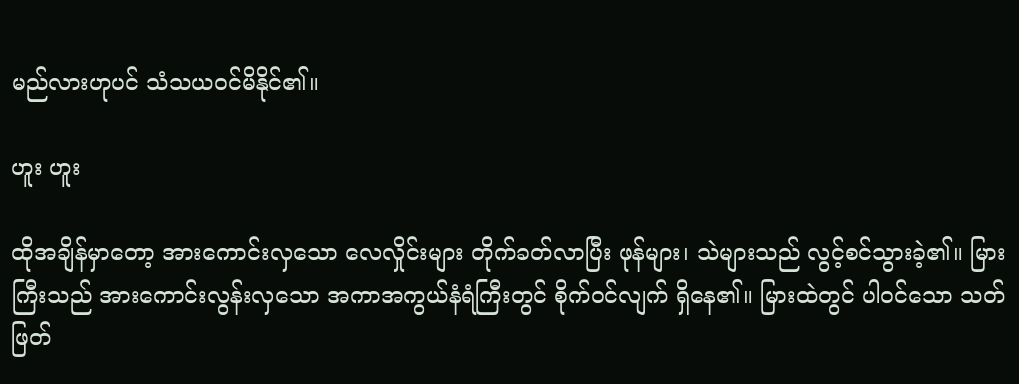မည်လားဟုပင် သံသယဝင်မိနိုင်၏။

ဟူး ဟူး

ထိုအချိန်မှာတော့ အားကောင်းလှသော လေလှိုင်းများ တိုက်ခတ်လာပြီး ဖုန်များ၊ သဲများသည် လွင့်စင်သွားခဲ့၏။ မြားကြီးသည် အားကောင်းလွန်းလှသော အကာအကွယ်နံရံကြီးတွင် စိုက်ဝင်လျက် ရှိနေ၏။ မြားထဲတွင် ပါဝင်သော သတ်ဖြတ်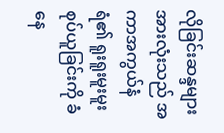လိုခြင်းဆန္ဒများအားလုံးသည် အကာအကွယ်နံရံ၏ ရူးရူးမူးမူး စုပ်ယူခြင်းကို ခံနေ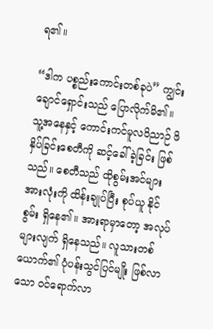ရ၏။

“ဒါက ပစ္စည်းကောင်းတစ်ခုပဲ” ကျွင်းချောင်ရှောင်းသည် ပြောလိုက်မိ၏။ သူ့အနေနှင့် ကောင်းကင်မူလဝိညာဉ် ဖိနှိပ်ခြင်းစေတီကို ဆင့်ခေါ်ခဲ့ခြင်း ဖြစ်သည်။ စေတီသည် ထိုစွမ်းအင်များ အားလုံးကို ထိန်းချုပ်ပြီး စုပ်ယူ နိုင်စွမ်း ရှိနေ၏။ အားရာမှာတော့ အလုပ်များလျက် ရှိနေသည်။ လူသားတစ်ယောက်၏ ပုံပန်းသွင်ပြင်မျိုး ဖြစ်လာသော ဝင်ရောက်လာ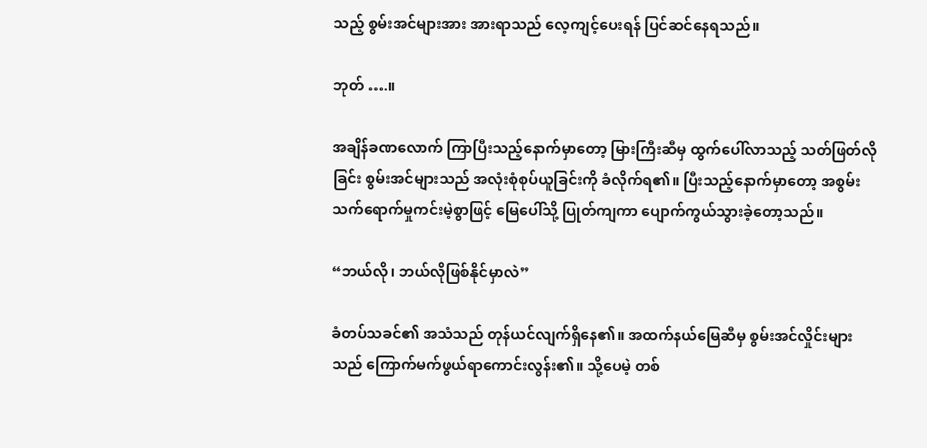သည့် စွမ်းအင်များအား အားရာသည် လေ့ကျင့်ပေးရန် ပြင်ဆင်နေရသည်။

ဘုတ် ….။

အချိန်ခဏလောက် ကြာပြီးသည့်နောက်မှာတော့ မြားကြီးဆီမှ ထွက်ပေါ်လာသည့် သတ်ဖြတ်လိုခြင်း စွမ်းအင်များသည် အလုံးစုံစုပ်ယူခြင်းကို ခံလိုက်ရ၏။ ပြီးသည့်နောက်မှာတော့ အစွမ်းသက်ရောက်မှုကင်းမဲ့စွာဖြင့် မြေပေါ်သို့ ပြုတ်ကျကာ ပျောက်ကွယ်သွားခဲ့တော့သည်။

“ဘယ်လို၊ ဘယ်လိုဖြစ်နိုင်မှာလဲ”

ခံတပ်သခင်၏ အသံသည် တုန်ယင်လျက်ရှိနေ၏။ အထက်နယ်မြေဆီမှ စွမ်းအင်လှိုင်းများသည် ကြောက်မက်ဖွယ်ရာကောင်းလွန်း၏။ သို့ပေမဲ့ တစ်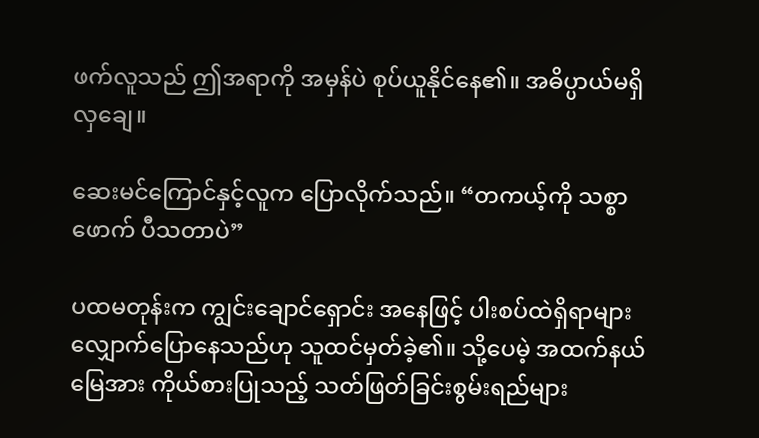ဖက်လူသည် ဤအရာကို အမှန်ပဲ စုပ်ယူနိုင်နေ၏။ အဓိပ္ပာယ်မရှိလှချေ။

ဆေးမင်ကြောင်နှင့်လူက ပြောလိုက်သည်။ “တကယ့်ကို သစ္စာဖောက် ပီသတာပဲ”

ပထမတုန်းက ကျွင်းချောင်ရှောင်း အနေဖြင့် ပါးစပ်ထဲရှိရာများ လျှောက်ပြောနေသည်ဟု သူထင်မှတ်ခဲ့၏။ သို့ပေမဲ့ အထက်နယ်မြေအား ကိုယ်စားပြုသည့် သတ်ဖြတ်ခြင်းစွမ်းရည်များ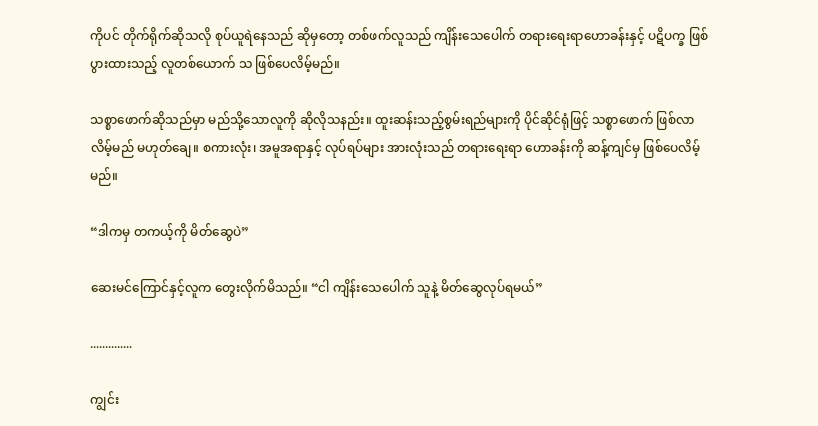ကိုပင် တိုက်ရိုက်ဆိုသလို စုပ်ယူရဲနေသည် ဆိုမှတော့ တစ်ဖက်လူသည် ကျိန်းသေပေါက် တရားရေးရာဟောခန်းနှင့် ပဋိပက္ခ ဖြစ်ပွားထားသည့် လူတစ်ယောက် သ ဖြစ်ပေလိမ့်မည်။

သစ္စာဖောက်ဆိုသည်မှာ မည်သို့သောလူကို ဆိုလိုသနည်း။ ထူးဆန်းသည့်စွမ်းရည်များကို ပိုင်ဆိုင်ရုံဖြင့် သစ္စာဖောက် ဖြစ်လာလိမ့်မည် မဟုတ်ချေ။ စကားလုံး၊ အမူအရာနှင့် လုပ်ရပ်များ အားလုံးသည် တရားရေးရာ ဟောခန်းကို ဆန့်ကျင်မှ ဖြစ်ပေလိမ့်မည်။

“ဒါကမှ တကယ့်ကို မိတ်ဆွေပဲ”

ဆေးမင်ကြောင်နှင့်လူက တွေးလိုက်မိသည်။ “ငါ ကျိန်းသေပေါက် သူနဲ့ မိတ်ဆွေလုပ်ရမယ်”

..............

ကျွင်း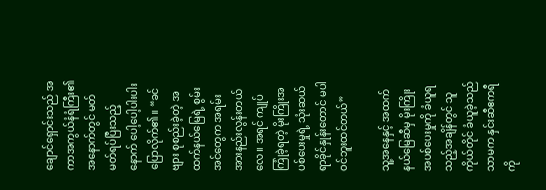ချောင်ရှောင်းသည် အကာအကွယ်နံရံကြီး၏ အနောက်တွင် မတ်မတ်ရပ်ပြီးသည့်နောက် ပေါ့ပေါ့ပါးပါး ပြောလိုက်၏။ “ခင်ဗျား စုစည်းခဲ့တဲ့ အထက်နယ်မြေရဲ့ စွမ်းအင်တွေက အရမ်း အားနည်းလွန်းတယ်လေ။ အရင် ကျုပ် ကြုံခဲ့ရတဲ့ မိုးကြိုးအပစ်ပေးမှုရဲ့ သုံးဆယ်ရာခိုင်နှုန်းတောင် မပါဝင်ဘူးထင်တယ်”

သူ့အနေနှင့် အထက်နယ်မြေဆီမှ မိုးကြိုးအပစ်ပေးမှုကို ခံယူရသည့်အချိန်တွင် သူကိုယ်တိုင် ခံယူခဲ့သည်သာမက နှင်းဆီဧကရီကို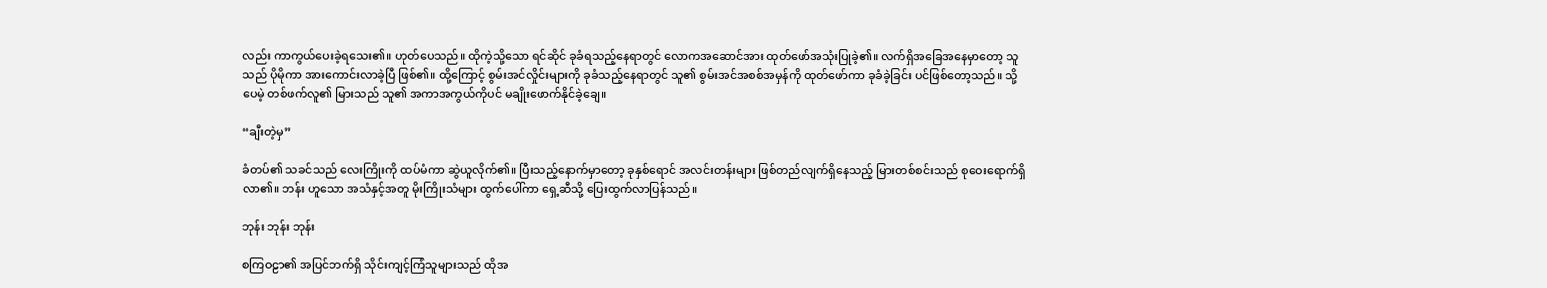လည်း ကာကွယ်ပေးခဲ့ရသေး၏။ ဟုတ်ပေသည်။ ထိုကဲ့သို့သော ရင်ဆိုင် ခုခံရသည့်နေရာတွင် လောကအဆောင်အား ထုတ်ဖော်အသုံးပြုခဲ့၏။ လက်ရှိအခြေအနေမှာတော့ သူသည် ပိုမိုကာ အားကောင်းလာခဲ့ပြီ ဖြစ်၏။ ထို့ကြောင့် စွမ်းအင်လှိုင်းများကို ခုခံသည့်နေရာတွင် သူ၏ စွမ်းအင်အစစ်အမှန်ကို ထုတ်ဖော်ကာ ခုခံခဲ့ခြင်း ပင်ဖြစ်တော့သည်။ သို့ပေမဲ့ တစ်ဖက်လူ၏ မြားသည် သူ၏ အကာအကွယ်ကိုပင် မချိုးဖောက်နိုင်ခဲ့ချေ။

“ချီးတဲ့မှ”

ခံတပ်၏ သခင်သည် လေးကြိုးကို ထပ်မံကာ ဆွဲယူလိုက်၏။ ပြီးသည့်နောက်မှာတော့ ခုနှစ်ရောင် အလင်းတန်းများ ဖြစ်တည်လျက်ရှိနေသည့် မြားတစ်စင်းသည် စုဝေးရောက်ရှိလာ၏။ ဘန်း ဟူသော အသံနှင့်အတူ မိုးကြိုးသံများ ထွက်ပေါ်ကာ ရှေ့ဆီသို့ ပြေးထွက်လာပြန်သည်။

ဘုန်း ဘုန်း ဘုန်း

စကြဝဠာ၏ အပြင်ဘက်ရှိ သိုင်းကျင့်ကြံသူများသည် ထိုအ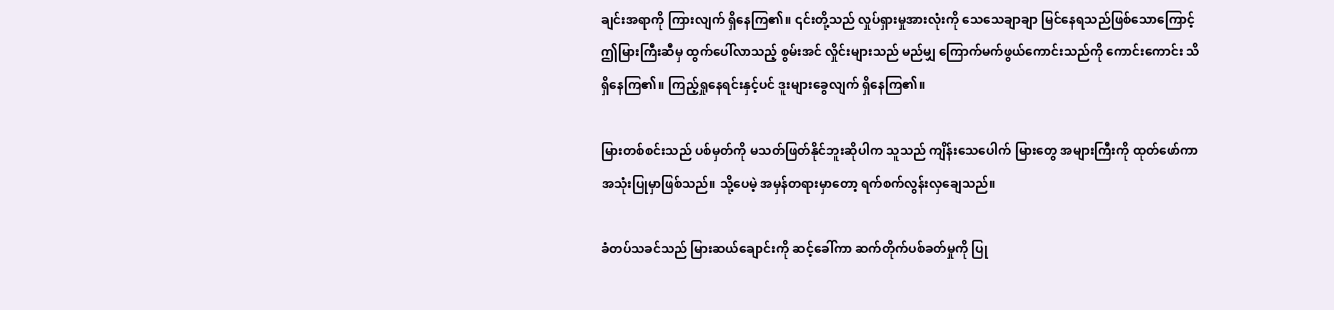ချင်းအရာကို ကြားလျက် ရှိနေကြ၏။ ၎င်းတို့သည် လှုပ်ရှားမှုအားလုံးကို သေသေချာချာ မြင်နေရသည်ဖြစ်သောကြောင့် ဤမြားကြီးဆီမှ ထွက်ပေါ်လာသည့် စွမ်းအင် လှိုင်းများသည် မည်မျှ ကြောက်မက်ဖွယ်ကောင်းသည်ကို ကောင်းကောင်း သိရှိနေကြ၏။ ကြည့်ရှုနေရင်းနှင့်ပင် ဒူးများခွေလျက် ရှိနေကြ၏။

မြားတစ်စင်းသည် ပစ်မှတ်ကို မသတ်ဖြတ်နိုင်ဘူးဆိုပါက သူသည် ကျိန်းသေပေါက် မြားတွေ အများကြီးကို ထုတ်ဖော်ကာ အသုံးပြုမှာဖြစ်သည်။ သို့ပေမဲ့ အမှန်တရားမှာတော့ ရက်စက်လွန်းလှချေသည်။

ခံတပ်သခင်သည် မြားဆယ်ချောင်းကို ဆင့်ခေါ်ကာ ဆက်တိုက်ပစ်ခတ်မှုကို ပြု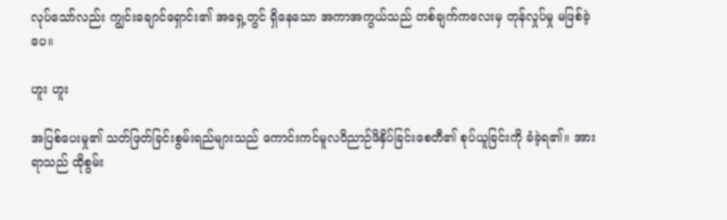လုပ်သော်လည်း ကျွင်းချောင်ရှောင်း၏ အရှေ့တွင် ရှိနေသော အကာအကွယ်သည် တစ်ချက်ကလေးမှ တုန်လှုပ်မှု မဖြစ်ခဲ့ပေ။

ဟူး ဟူး

အပြစ်ပေးမှု၏ သတ်ဖြတ်ခြင်းစွမ်းရည်များသည် ကောင်းကင်မူလဝိညာဉ်ဖိနှိပ်ခြင်းစေတီ၏ စုပ်ယူခြင်းကို ခံခဲ့ရ၏။ အားရာသည် ထိုစွမ်း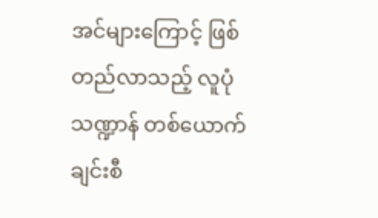အင်များကြောင့် ဖြစ်တည်လာသည့် လူပုံသဏ္ဍာန် တစ်ယောက်ချင်းစီ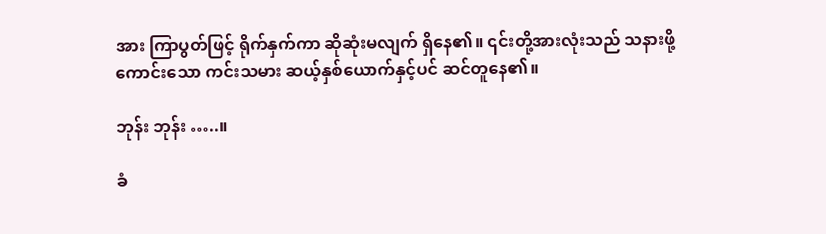အား ကြာပွတ်ဖြင့် ရိုက်နှက်ကာ ဆိုဆုံးမလျက် ရှိနေ၏။ ၎င်းတို့အားလုံးသည် သနားဖို့ကောင်းသော ကင်းသမား ဆယ့်နှစ်ယောက်နှင့်ပင် ဆင်တူနေ၏။

ဘုန်း ဘုန်း …..။

ခံ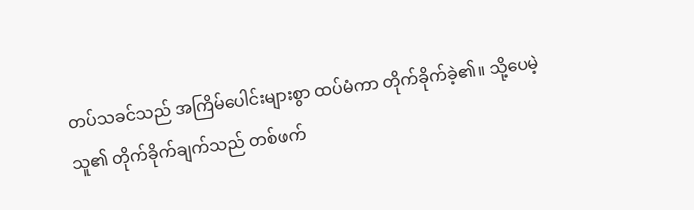တပ်သခင်သည် အကြိမ်ပေါင်းများစွာ ထပ်မံကာ တိုက်ခိုက်ခဲ့၏။ သို့ပေမဲ့ သူ၏ တိုက်ခိုက်ချက်သည် တစ်ဖက်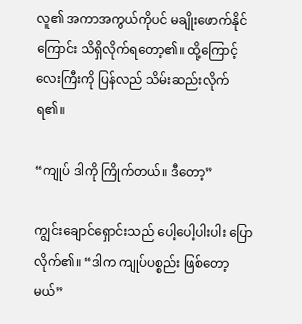လူ၏ အကာအကွယ်ကိုပင် မချိုးဖောက်နိုင်ကြောင်း သိရှိလိုက်ရတော့၏။ ထို့ကြောင့် လေးကြီးကို ပြန်လည် သိမ်းဆည်းလိုက်ရ၏။

“ကျုပ် ဒါကို ကြိုက်တယ်။ ဒီတော့”

ကျွင်းချောင်ရှောင်းသည် ပေါ့ပေါ့ပါးပါး ပြောလိုက်၏။ “ဒါက ကျုပ်ပစ္စည်း ဖြစ်တော့မယ်”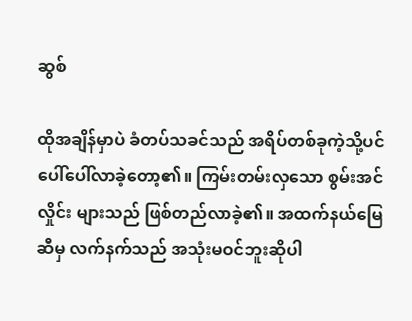ဆွစ်

ထိုအချိန်မှာပဲ ခံတပ်သခင်သည် အရိပ်တစ်ခုကဲ့သို့ပင် ပေါ်ပေါ်လာခဲ့တော့၏။ ကြမ်းတမ်းလှသော စွမ်းအင်လှိုင်း များသည် ဖြစ်တည်လာခဲ့၏။ အထက်နယ်မြေဆီမှ လက်နက်သည် အသုံးမဝင်ဘူးဆိုပါ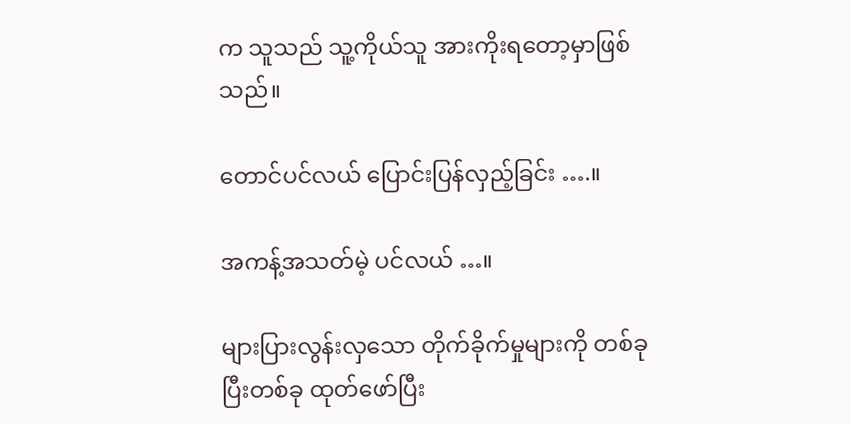က သူသည် သူ့ကိုယ်သူ အားကိုးရတော့မှာဖြစ်သည်။

တောင်ပင်လယ် ပြောင်းပြန်လှည့်ခြင်း ….။

အကန့်အသတ်မဲ့ ပင်လယ် …။

များပြားလွန်းလှသော တိုက်ခိုက်မှုများကို တစ်ခုပြီးတစ်ခု ထုတ်ဖော်ပြီး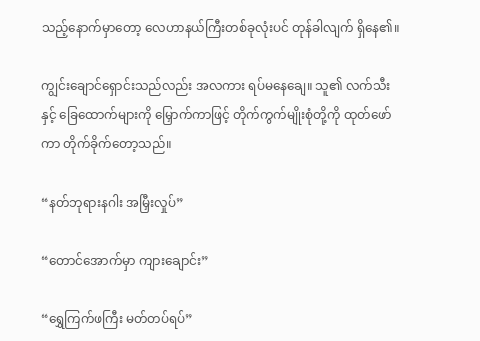သည့်နောက်မှာတော့ လေဟာနယ်ကြီးတစ်ခုလုံးပင် တုန်ခါလျက် ရှိနေ၏။

ကျွင်းချောင်ရှောင်းသည်လည်း အလကား ရပ်မနေချေ။ သူ၏ လက်သီးနှင့် ခြေထောက်များကို မြှောက်ကာဖြင့် တိုက်ကွက်မျိုးစုံတို့ကို ထုတ်ဖော်ကာ တိုက်ခိုက်တော့သည်။

“နတ်ဘုရားနဂါး အမြှီးလှုပ်”

“တောင်အောက်မှာ ကျားချောင်း”

“ရွှေကြက်ဖကြီး မတ်တပ်ရပ်”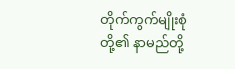တိုက်ကွက်မျိုးစုံတို့၏ နာမည်တို့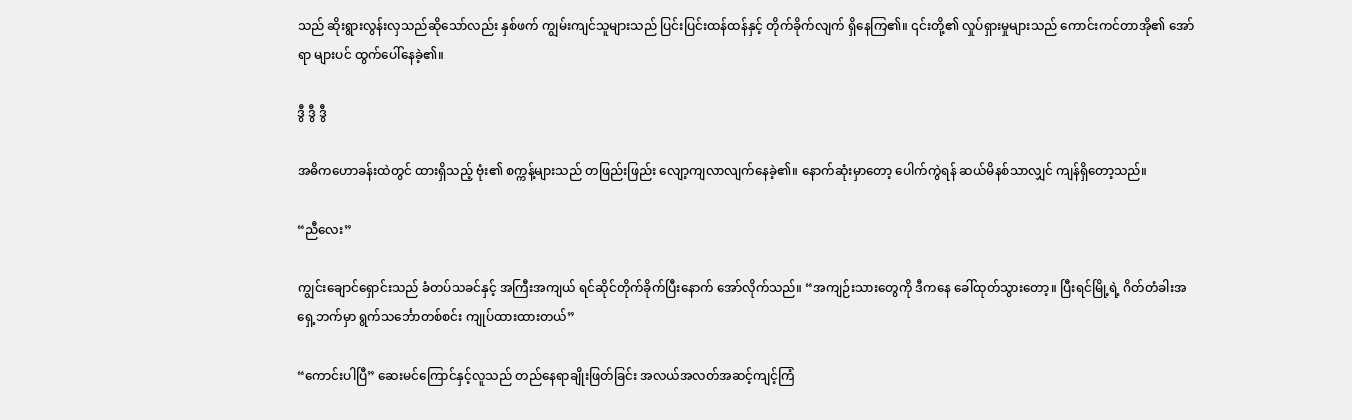သည် ဆိုးရွားလွန်းလှသည်ဆိုသော်လည်း နှစ်ဖက် ကျွမ်းကျင်သူများသည် ပြင်းပြင်းထန်ထန်နှင့် တိုက်ခိုက်လျက် ရှိနေကြ၏။ ၎င်းတို့၏ လှုပ်ရှားမှုများသည် ကောင်းကင်တာအို၏ အော်ရာ များပင် ထွက်ပေါ်နေခဲ့၏။

ဒွီ ဒွီ ဒွီ

အဓိကဟောခန်းထဲတွင် ထားရှိသည့် ဗုံး၏ စက္ကန့်များသည် တဖြည်းဖြည်း လျော့ကျလာလျက်နေခဲ့၏။ နောက်ဆုံးမှာတော့ ပေါက်ကွဲရန် ဆယ်မိနစ်သာလျှင် ကျန်ရှိတော့သည်။

“ညီလေး”

ကျွင်းချောင်ရှောင်းသည် ခံတပ်သခင်နှင့် အကြီးအကျယ် ရင်ဆိုင်တိုက်ခိုက်ပြီးနောက် အော်လိုက်သည်။ “အကျဉ်းသားတွေကို ဒီကနေ ခေါ်ထုတ်သွားတော့။ ပြီးရင်မြို့ရဲ့ ဂိတ်တံခါးအရှေ့ဘက်မှာ ရွက်သင်္ဘောတစ်စင်း ကျုပ်ထားထားတယ်”

“ကောင်းပါပြီ” ဆေးမင်ကြောင်နှင့်လူသည် တည်နေရာချိုးဖြတ်ခြင်း အလယ်အလတ်အဆင့်ကျင့်ကြံ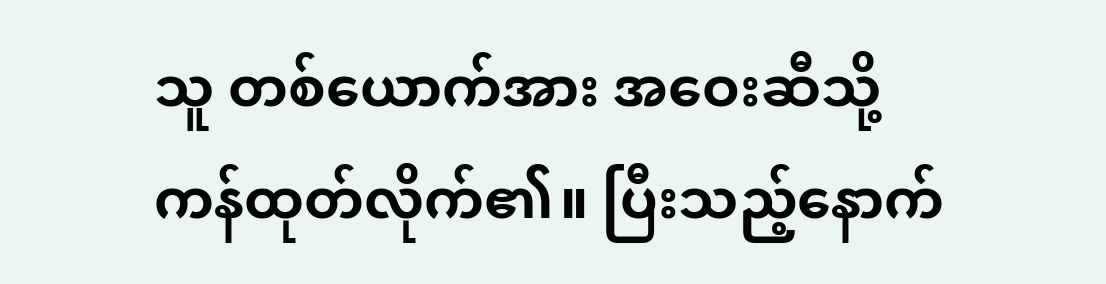သူ တစ်ယောက်အား အဝေးဆီသို့ ကန်ထုတ်လိုက်၏။ ပြီးသည့်နောက်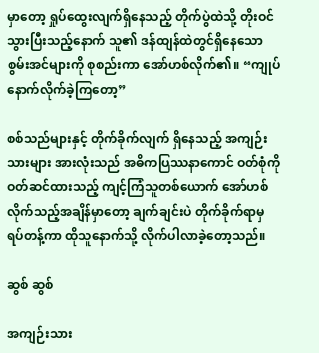မှာတော့ ရှုပ်ထွေးလျက်ရှိနေသည့် တိုက်ပွဲထဲသို့ တိုးဝင်သွားပြီးသည့်နောက် သူ၏ ဒန်ထျန်ထဲတွင်ရှိနေသော စွမ်းအင်များကို စုစည်းကာ အော်ဟစ်လိုက်၏။ “ကျုပ်နောက်လိုက်ခဲ့ကြတော့”

စစ်သည်များနှင့် တိုက်ခိုက်လျက် ရှိနေသည့် အကျဉ်းသားများ အားလုံးသည် အဓိကပြဿနာကောင် ဝတ်စုံကို ဝတ်ဆင်ထားသည့် ကျင့်ကြံသူတစ်ယောက် အော်ဟစ်လိုက်သည့်အချိန်မှာတော့ ချက်ချင်းပဲ တိုက်ခိုက်ရာမှ ရပ်တန့်ကာ ထိုသူနောက်သို့ လိုက်ပါလာခဲ့တော့သည်။

ဆွစ် ဆွစ်

အကျဉ်းသား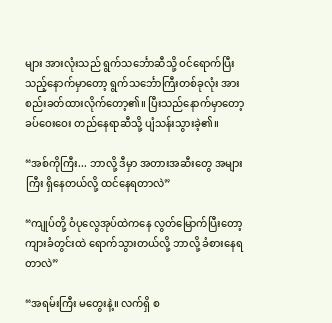များ အားလုံးသည် ရွက်သင်္ဘောဆီသို့ ဝင်ရောက်ပြီးသည့်နောက်မှာတော့ ရွက်သင်္ဘောကြီးတစ်ခုလုံး အား စည်းခတ်ထားလိုက်တော့၏။ ပြီးသည်နောက်မှာတော့ ခပ်ဝေးဝေး တည်နေရာဆီသို့ ပျံသန်းသွားခဲ့၏။

“အစ်ကိုကြီး... ဘာလို့ ဒီမှာ အတားအဆီးတွေ အများကြီး ရှိနေတယ်လို့ ထင်နေရတာလဲ”

“ကျုပ်တို့ ဝံပုလွေအုပ်ထဲကနေ လွတ်မြောက်ပြီးတော့ ကျားခံတွင်းထဲ ရောက်သွားတယ်လို့ ဘာလို့ ခံစားနေရ တာလဲ”

“အရမ်းကြီး မတွေးနဲ့။ လက်ရှိ စ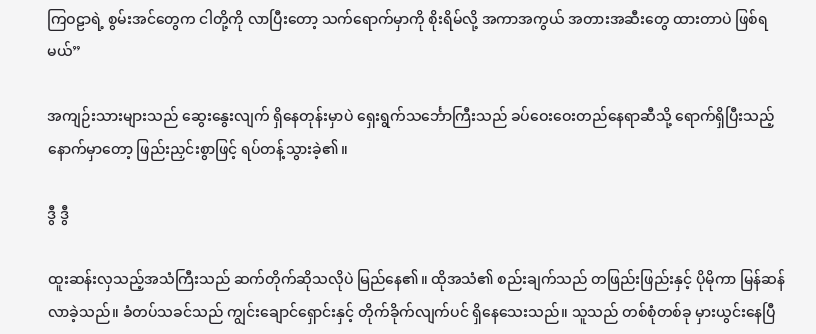ကြဝဠာရဲ့ စွမ်းအင်တွေက ငါတို့ကို လာပြီးတော့ သက်ရောက်မှာကို စိုးရိမ်လို့ အကာအကွယ် အတားအဆီးတွေ ထားတာပဲ ဖြစ်ရမယ်”

အကျဉ်းသားများသည် ဆွေးနွေးလျက် ရှိနေတုန်းမှာပဲ ရှေးရွက်သင်္ဘောကြီးသည် ခပ်ဝေးဝေးတည်နေရာဆီသို့ ရောက်ရှိပြီးသည့်နောက်မှာတော့ ဖြည်းညှင်းစွာဖြင့် ရပ်တန့်သွားခဲ့၏။

ဒွီ ဒွီ

ထူးဆန်းလှသည့်အသံကြီးသည် ဆက်တိုက်ဆိုသလိုပဲ မြည်နေ၏။ ထိုအသံ၏ စည်းချက်သည် တဖြည်းဖြည်းနှင့် ပိုမိုကာ မြန်ဆန်လာခဲ့သည်။ ခံတပ်သခင်သည် ကျွင်းချောင်ရှောင်းနှင့် တိုက်ခိုက်လျက်ပင် ရှိနေသေးသည်။ သူသည် တစ်စုံတစ်ခု မှားယွင်းနေပြီ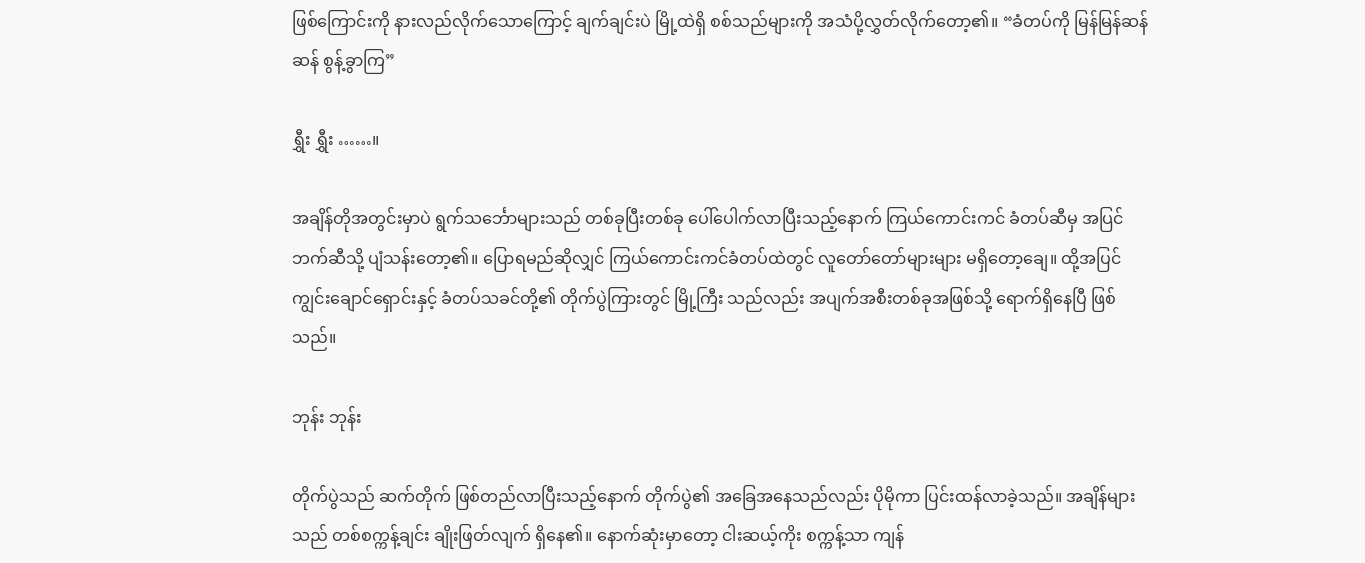ဖြစ်ကြောင်းကို နားလည်လိုက်သောကြောင့် ချက်ချင်းပဲ မြို့ထဲရှိ စစ်သည်များကို အသံပို့လွှတ်လိုက်တော့၏။ “ခံတပ်ကို မြန်မြန်ဆန်ဆန် စွန့်ခွာကြ”

ရွှီး ရွှီး ……။

အချိန်တိုအတွင်းမှာပဲ ရွက်သင်္ဘောများသည် တစ်ခုပြီးတစ်ခု ပေါ်ပေါက်လာပြီးသည့်နောက် ကြယ်ကောင်းကင် ခံတပ်ဆီမှ အပြင်ဘက်ဆီသို့ ပျံသန်းတော့၏။ ပြောရမည်ဆိုလျှင် ကြယ်ကောင်းကင်ခံတပ်ထဲတွင် လူတော်တော်များများ မရှိတော့ချေ။ ထို့အပြင် ကျွင်းချောင်ရှောင်းနှင့် ခံတပ်သခင်တို့၏ တိုက်ပွဲကြားတွင် မြို့ကြီး သည်လည်း အပျက်အစီးတစ်ခုအဖြစ်သို့ ရောက်ရှိနေပြီ ဖြစ်သည်။

ဘုန်း ဘုန်း

တိုက်ပွဲသည် ဆက်တိုက် ဖြစ်တည်လာပြီးသည့်နောက် တိုက်ပွဲ၏ အခြေအနေသည်လည်း ပိုမိုကာ ပြင်းထန်လာခဲ့သည်။ အချိန်များသည် တစ်စက္ကန့်ချင်း ချိုးဖြတ်လျက် ရှိနေ၏။ နောက်ဆုံးမှာတော့ ငါးဆယ့်ကိုး စက္ကန့်သာ ကျန်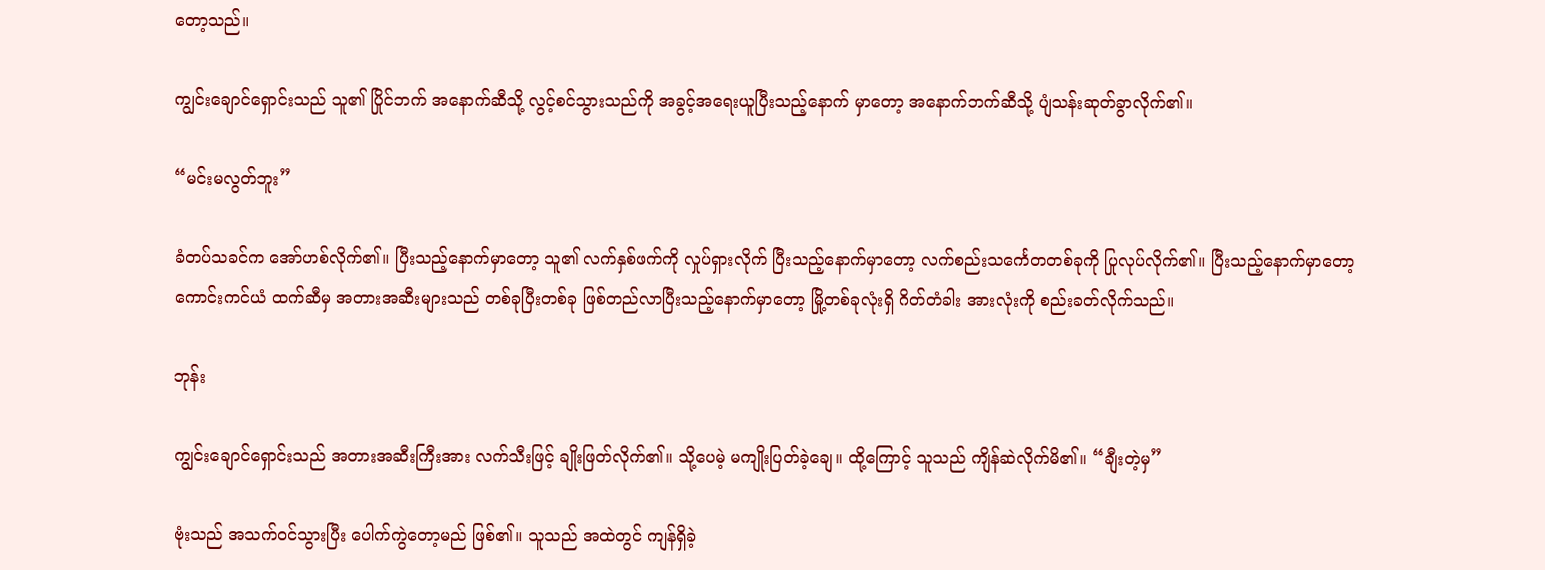တော့သည်။

ကျွင်းချောင်ရှောင်းသည် သူ၏ ပြိုင်ဘက် အနောက်ဆီသို့ လွင့်စင်သွားသည်ကို အခွင့်အရေးယူပြီးသည့်နောက် မှာတော့ အနောက်ဘက်ဆီသို့ ပျံသန်းဆုတ်ခွာလိုက်၏။

“မင်းမလွတ်ဘူး”

ခံတပ်သခင်က အော်ဟစ်လိုက်၏။ ပြီးသည့်နောက်မှာတော့ သူ၏ လက်နှစ်ဖက်ကို လှုပ်ရှားလိုက် ပြီးသည့်နောက်မှာတော့ လက်စည်းသင်္ကေတတစ်ခုကို ပြုလုပ်လိုက်၏။ ပြီးသည့်နောက်မှာတော့ ကောင်းကင်ယံ ထက်ဆီမှ အတားအဆီးများသည် တစ်ခုပြီးတစ်ခု ဖြစ်တည်လာပြီးသည့်နောက်မှာတော့ မြို့တစ်ခုလုံးရှိ ဂိတ်တံခါး အားလုံးကို စည်းခတ်လိုက်သည်။

ဘုန်း

ကျွင်းချောင်ရှောင်းသည် အတားအဆီးကြီးအား လက်သီးဖြင့် ချိုးဖြတ်လိုက်၏။ သို့ပေမဲ့ မကျိုးပြတ်ခဲ့ချေ။ ထို့ကြောင့် သူသည် ကျိန်ဆဲလိုက်မိ၏။ “ချီးတဲ့မှ”

ဗုံးသည် အသက်ဝင်သွားပြီး ပေါက်ကွဲတော့မည် ဖြစ်၏။ သူသည် အထဲတွင် ကျန်ရှိခဲ့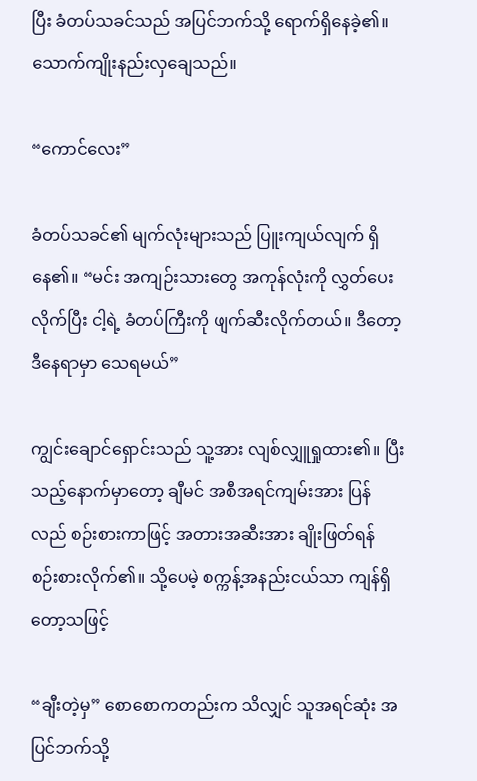ပြီး ခံတပ်သခင်သည် အပြင်ဘက်သို့ ရောက်ရှိနေခဲ့၏။ သောက်ကျိုးနည်းလှချေသည်။

“ကောင်လေး”

ခံတပ်သခင်၏ မျက်လုံးများသည် ပြူးကျယ်လျက် ရှိနေ၏။ “မင်း အကျဉ်းသားတွေ အကုန်လုံးကို လွှတ်ပေးလိုက်ပြီး ငါ့ရဲ့ ခံတပ်ကြီးကို ဖျက်ဆီးလိုက်တယ်။ ဒီတော့ ဒီနေရာမှာ သေရမယ်”

ကျွင်းချောင်ရှောင်းသည် သူ့အား လျစ်လျှူရှုထား၏။ ပြီးသည့်နောက်မှာတော့ ချီမင် အစီအရင်ကျမ်းအား ပြန်လည် စဉ်းစားကာဖြင့် အတားအဆီးအား ချိုးဖြတ်ရန် စဉ်းစားလိုက်၏။ သို့ပေမဲ့ စက္ကန့်အနည်းငယ်သာ ကျန်ရှိတော့သဖြင့်

“ချီးတဲ့မှ” စောစောကတည်းက သိလျှင် သူအရင်ဆုံး အပြင်ဘက်သို့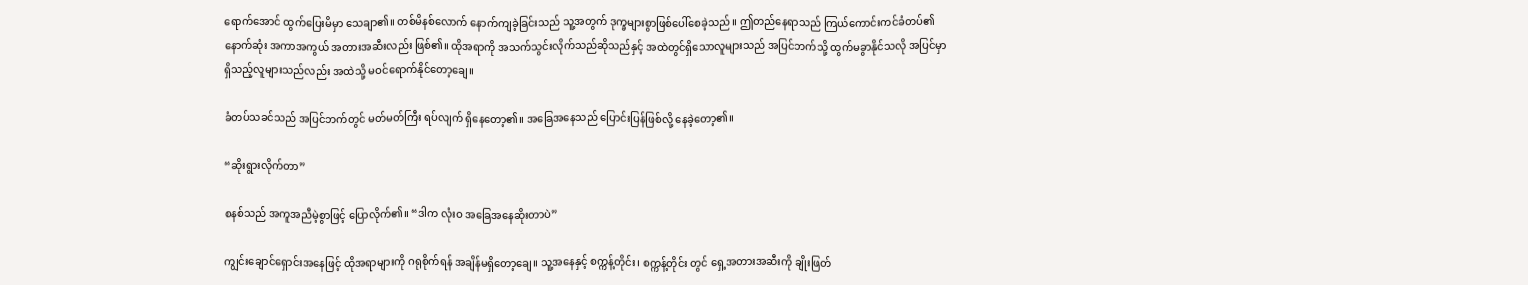ရောက်အောင် ထွက်ပြေးမိမှာ သေချာ၏။ တစ်မိနစ်လောက် နောက်ကျခဲ့ခြင်းသည် သူ့အတွက် ဒုက္ခများစွာဖြစ်ပေါ်စေခဲ့သည်။ ဤတည်နေရာသည် ကြယ်ကောင်းကင်ခံတပ်၏ နောက်ဆုံး အကာအကွယ် အတားအဆီးလည်း ဖြစ်၏။ ထိုအရာကို အသက်သွင်းလိုက်သည်ဆိုသည်နှင့် အထဲတွင်ရှိသောလူများသည် အပြင်ဘက်သို့ ထွက်မခွာနိုင်သလို အပြင်မှာ ရှိသည့်လူများသည်လည်း အထဲသို့ မဝင်ရောက်နိုင်တော့ချေ။

ခံတပ်သခင်သည် အပြင်ဘက်တွင် မတ်မတ်ကြီး ရပ်လျက် ရှိနေတော့၏။ အခြေအနေသည် ပြောင်းပြန်ဖြစ်လို့ နေခဲ့တော့၏။

“ဆိုးရွားလိုက်တာ”

စနစ်သည် အကူအညီမဲ့စွာဖြင့် ပြောလိုက်၏။ “ဒါက လုံးဝ အခြေအနေဆိုးတာပဲ”

ကျွင်းချောင်ရှောင်းအနေဖြင့် ထိုအရာများကို ဂရုစိုက်ရန် အချိန်မရှိတော့ချေ။ သူ့အနေနှင့် စက္ကန့်တိုင်း၊ စက္ကန့်တိုင်း တွင် ရှေ့အတားအဆီးကို ချိုးဖြတ်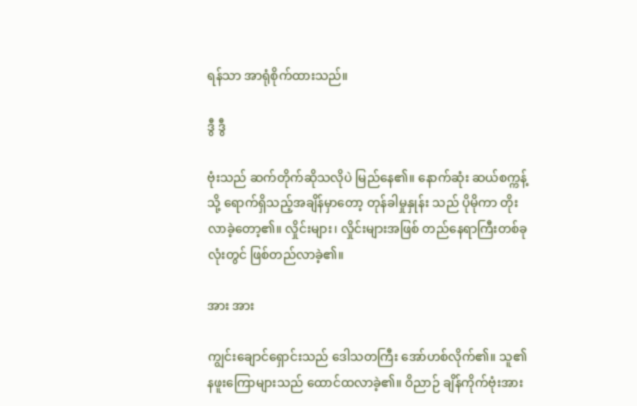ရန်သာ အာရုံစိုက်ထားသည်။

ဒွီ ဒွီ

ဗုံးသည် ဆက်တိုက်ဆိုသလိုပဲ မြည်နေ၏။ နောက်ဆုံး ဆယ်စက္ကန့်သို့ ရောက်ရှိသည့်အချိန်မှာတော့ တုန်ခါမှုနှုန်း သည် ပိုမိုကာ တိုးလာခဲ့တော့၏။ လှိုင်းများ၊ လှိုင်းများအဖြစ် တည်နေရာကြီးတစ်ခုလုံးတွင် ဖြစ်တည်လာခဲ့၏။

အား အား

ကျွင်းချောင်ရှောင်းသည် ဒေါသတကြီး အော်ဟစ်လိုက်၏။ သူ၏ နဖူးကြောများသည် ထောင်ထလာခဲ့၏။ ဝိညာဉ် ချိန်ကိုက်ဗုံးအား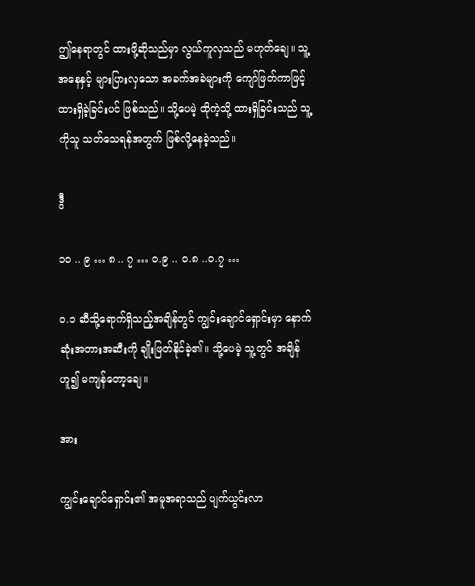ဤနေရာတွင် ထားဖို့ဆိုသည်မှာ လွယ်ကူလှသည် မဟုတ်ချေ။ သူ့အနေနှင့် များပြားလှသော အခက်အခဲများကို ကျော်ဖြတ်ကာဖြင့် ထားရှိခဲ့ခြင်းပင် ဖြစ်သည်။ သို့ပေမဲ့ ထိုကဲ့သို့ ထားရှိခြင်းသည် သူ့ကိုသူ သတ်သေရန်အတွက် ဖြစ်လို့နေခဲ့သည်။

ဒွီ

၁၀ .. ၉ … ၈ .. ၇ … ဝ.၉ .. ဝ.၈ ..ဝ.၇ …

ဝ.၁ ဆီသို့ရောက်ရှိသည့်အချိန်တွင် ကျွင်းချောင်ရှောင်းမှာ နောက်ဆုံးအတားအဆီးကို ချိုးဖြတ်နိုင်ခဲ့၏။ သို့ပေမဲ့ သူ့တွင် အချိန်ဟူ၍ မကျန်တော့ချေ။

အား

ကျွင်းချောင်ရှောင်း၏ အမူအရာသည် ပျက်ယွင်းလာ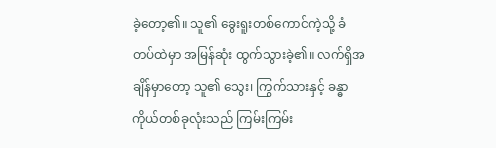ခဲ့တော့၏။ သူ၏ ခွေးရူးတစ်ကောင်ကဲ့သို့ ခံတပ်ထဲမှာ အမြန်ဆုံး ထွက်သွားခဲ့၏။ လက်ရှိအချိန်မှာတော့ သူ၏ သွေး၊ ကြွက်သားနှင့် ခန္ဓာကိုယ်တစ်ခုလုံးသည် ကြမ်းကြမ်း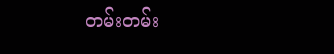တမ်းတမ်း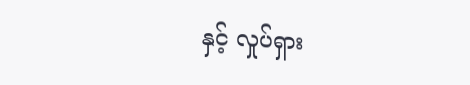နှင့် လှုပ်ရှား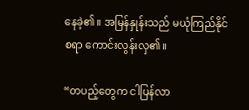နေခဲ့၏။ အမြန်နှုန်းသည် မယုံကြည်နိုင်စရာ ကောင်းလွန်းလှ၏။

“တပည့်တွေက ငါပြန်လာ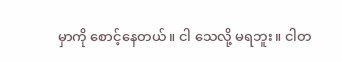မှာကို စောင့်နေတယ်။ ငါ သေလို့ မရဘူး။ ငါတ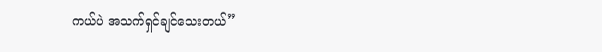ကယ်ပဲ အသက်ရှင်ချင်သေးတယ်”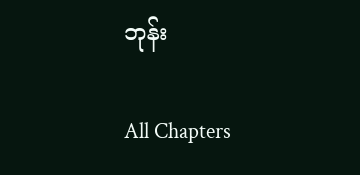ဘုန်း

All Chapters